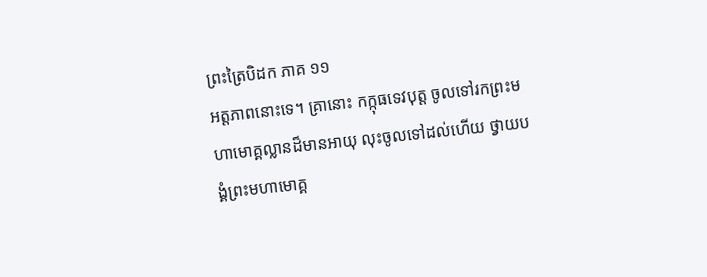ព្រះត្រៃបិដក ភាគ ១១
អត្តភាពនោះទេ។ គ្រានោះ កក្កុធទេវបុត្ត ចូលទៅរកព្រះមហាមោគ្គល្លានដ៏មានអាយុ លុះចូលទៅដល់ហើយ ថ្វាយបង្គំព្រះមហាមោគ្គ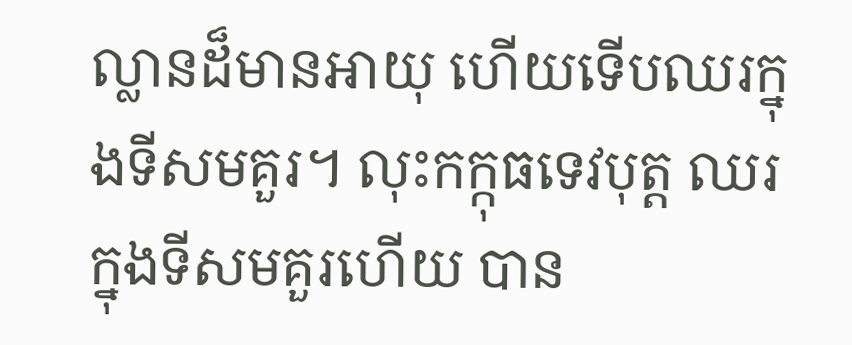ល្លានដ៏មានអាយុ ហើយទើបឈរក្នុងទីសមគួរ។ លុះកក្កុធទេវបុត្ត ឈរក្នុងទីសមគួរហើយ បាន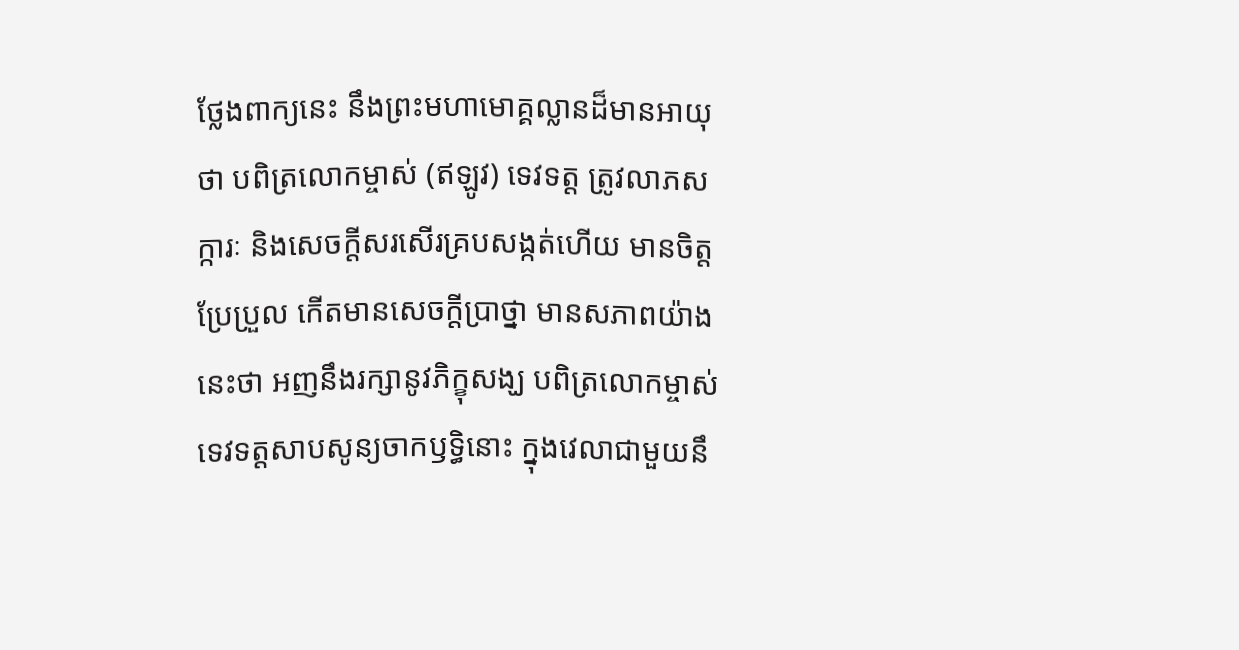ថ្លែងពាក្យនេះ នឹងព្រះមហាមោគ្គល្លានដ៏មានអាយុថា បពិត្រលោកម្ចាស់ (ឥឡូវ) ទេវទត្ត ត្រូវលាភសក្ការៈ និងសេចក្តីសរសើរគ្របសង្កត់ហើយ មានចិត្តប្រែប្រួល កើតមានសេចក្តីប្រាថ្នា មានសភាពយ៉ាងនេះថា អញនឹងរក្សានូវភិក្ខុសង្ឃ បពិត្រលោកម្ចាស់ ទេវទត្តសាបសូន្យចាកឫទ្ធិនោះ ក្នុងវេលាជាមួយនឹ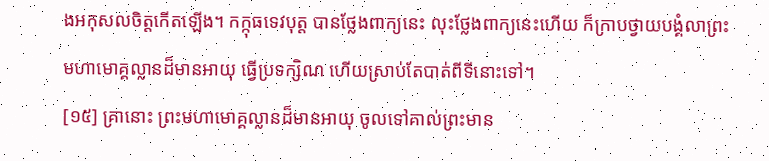ងអកុសលចិត្តកើតឡើង។ កក្កុធទេវបុត្ត បានថ្លែងពាក្យនេះ លុះថ្លែងពាក្យនេះហើយ ក៏ក្រាបថ្វាយបង្គំលាព្រះមហាមោគ្គល្លានដ៏មានអាយុ ធ្វើប្រទក្សិណ ហើយស្រាប់តែបាត់ពីទីនោះទៅ។
[១៥] គ្រានោះ ព្រះមហាមោគ្គល្លានដ៏មានអាយុ ចូលទៅគាល់ព្រះមាន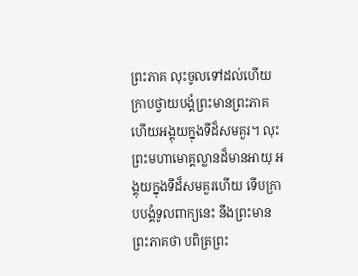ព្រះភាគ លុះចូលទៅដល់ហើយ ក្រាបថ្វាយបង្គំព្រះមានព្រះភាគ ហើយអង្គុយក្នុងទីដ៏សមគួរ។ លុះព្រះមហាមោគ្គល្លានដ៏មានអាយុ អង្គុយក្នុងទីដ៏សមគួរហើយ ទើបក្រាបបង្គំទូលពាក្យនេះ នឹងព្រះមានព្រះភាគថា បពិត្រព្រះ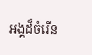អង្គដ៏ចំរើន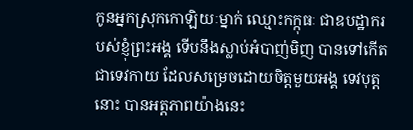កូនអ្នកស្រុកកោឡិយៈម្នាក់ ឈ្មោះកក្កុធៈ ជាឧបដ្ឋាករបស់ខ្ញុំព្រះអង្គ ទើបនឹងស្លាប់អំបាញ់មិញ បានទៅកើតជាទេវកាយ ដែលសម្រេចដោយចិត្តមួយអង្គ ទេវបុត្តនោះ បានអត្តភាពយ៉ាងនេះ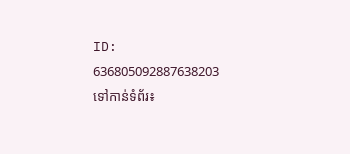ID: 636805092887638203
ទៅកាន់ទំព័រ៖